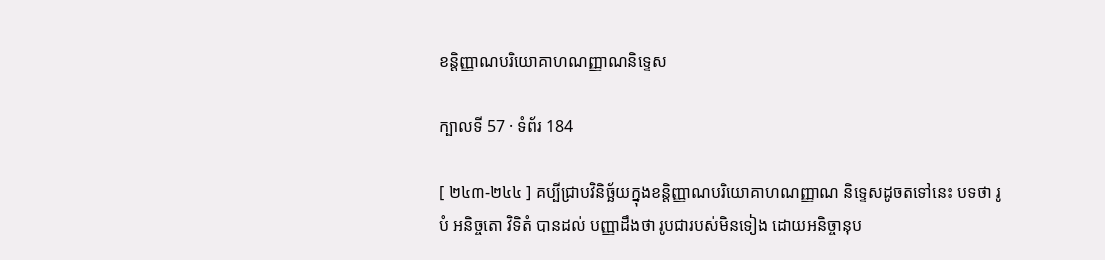ខន្តិញ្ញាណបរិយោគាហណញ្ញាណនិទ្ទេស

ក្បាលទី 57 · ទំព័រ 184

[ ២៤៣-២៤៤ ] គប្បីជ្រាបវិនិច្ឆ័យក្នុងខន្តិញ្ញាណបរិយោគាហណញ្ញាណ និទ្ទេសដូចតទៅនេះ បទថា រូបំ អនិច្ចតោ វិទិតំ បានដល់ បញ្ញាដឹងថា រូបជារបស់មិនទៀង ដោយអនិច្ចានុប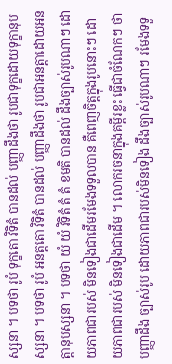ស្សនា ។ បទថា រូបំ ទុក្ខតោ វិទិតំ បានដល់ បញ្ញាដឹងថា រូបជាទុក្ខដោយទុក្ខានុបស្សនា ។ បទថា រូបំ អនត្តតោ វិទិតំ បានដល់ បញ្ញាដឹងថា រូបជាអនត្តាដោយអនត្តានុបស្សនា ។ បទថា យំ យំ វិទិតំ តំ តំ ខមតិ បានដល់ ដឹងច្បាស់រូបណាៗ ដោយភាពជារបស់ មិនទៀងជាដើមរមែងទទួលបាន គឺពេញចិត្តក្នុងរូបនោះៗ ដោយភាពជារបស់ មិនទៀងជាដើម ។ លោករចនាក្នុងគម្ពីរខ្លះ ធ្វើជាចំណែកៗ ថា បញ្ញាដឹង ច្បាស់រូប ដោយភាពជារបស់មិនទៀង ដឹងច្បាស់រូបណាៗ រមែងទទួ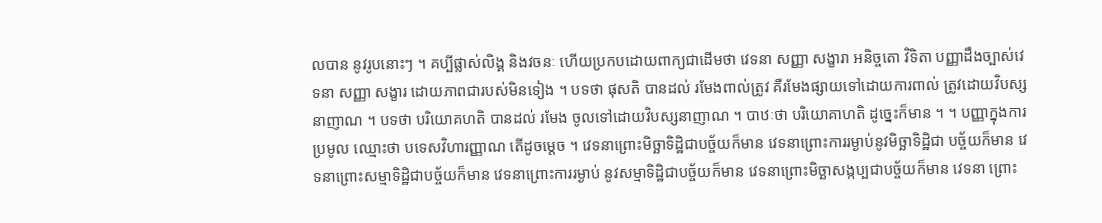លបាន នូវរូបនោះៗ ។ គប្បីផ្លាស់លិង្គ និងវចនៈ ហើយប្រកបដោយពាក្យជាដើមថា វេទនា សញ្ញា សង្ខារា អនិច្ចតោ វិទិតា បញ្ញាដឹងច្បាស់វេទនា សញ្ញា សង្ខារ ដោយភាពជារបស់មិនទៀង ។ បទថា ផុសតិ បានដល់ រមែងពាល់ត្រូវ គឺរមែងផ្សាយទៅដោយការពាល់ ត្រូវដោយវិបស្សនាញាណ ។ បទថា បរិយោគហតិ បានដល់ រមែង ចូលទៅដោយវិបស្សនាញាណ ។ បាឋៈថា បរិយោគាហតិ ដូច្នេះក៏មាន ។ ។ បញ្ញាក្នុងការប្រមូល ឈ្មោះថា បទេសវិហារញ្ញាណ តើដូចម្តេច ។ វេទនាព្រោះមិច្ឆាទិដ្ឋិជាបច្ច័យក៏មាន វេទនាព្រោះការរម្ងាប់នូវមិច្ឆាទិដ្ឋិជា បច្ច័យក៏មាន វេទនាព្រោះសម្មាទិដ្ឋិជាបច្ច័យក៏មាន វេទនាព្រោះការរម្ងាប់ នូវសម្មាទិដ្ឋិជាបច្ច័យក៏មាន វេទនាព្រោះមិច្ឆាសង្កប្បជាបច្ច័យក៏មាន វេទនា ព្រោះ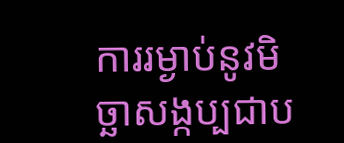ការរម្ងាប់នូវមិច្ឆាសង្កប្បជាប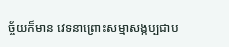ច្ច័យក៏មាន វេទនាព្រោះសម្មាសង្កប្បជាប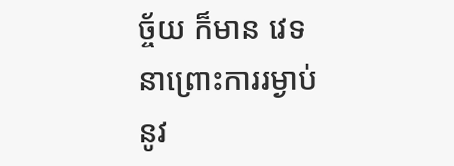ច្ច័យ ក៏មាន វេទនាព្រោះការរម្ងាប់នូវ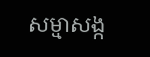សម្មាសង្ក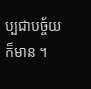ប្បជាបច្ច័យក៏មាន ។